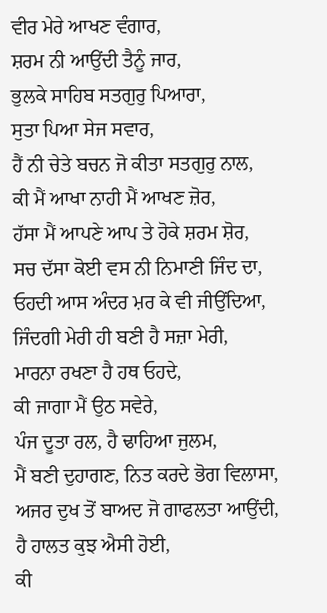ਵੀਰ ਮੇਰੇ ਆਖਣ ਵੰਗਾਰ,
ਸ਼ਰਮ ਨੀ ਆਉਂਦੀ ਤੈਨੂੰ ਜਾਰ,
ਭੁਲਕੇ ਸਾਹਿਬ ਸਤਗੁਰੁ ਪਿਆਰਾ,
ਸੁਤਾ ਪਿਆ ਸੇਜ ਸਵਾਰ,
ਹੈਂ ਨੀ ਚੇਤੇ ਬਚਨ ਜੋ ਕੀਤਾ ਸਤਗੁਰੁ ਨਾਲ,
ਕੀ ਮੈਂ ਆਖਾ ਨਾਹੀ ਮੈਂ ਆਖਣ ਜ਼ੋਰ,
ਹੱਸਾ ਮੈਂ ਆਪਣੇ ਆਪ ਤੇ ਹੋਕੇ ਸ਼ਰਮ ਸ਼ੋਰ,
ਸਚ ਦੱਸਾ ਕੋਈ ਵਸ ਨੀ ਨਿਮਾਣੀ ਜਿੰਦ ਦਾ,
ਓਹਦੀ ਆਸ ਅੰਦਰ ਮ਼ਰ ਕੇ ਵੀ ਜੀਉਂਦਿਆ,
ਜਿੰਦਗੀ ਮੇਰੀ ਹੀ ਬਣੀ ਹੈ ਸਜ਼ਾ ਮੇਰੀ,
ਮਾਰਨਾ ਰਖਣਾ ਹੈ ਹਥ ਓਹਦੇ,
ਕੀ ਜਾਗਾ ਮੈਂ ਉਠ ਸਵੇਰੇ,
ਪੰਜ ਦੂਤਾ ਰਲ, ਹੈ ਢਾਹਿਆ ਜੁਲਮ,
ਮੈਂ ਬਣੀ ਦੁਹਾਗਣ, ਨਿਤ ਕਰਦੇ ਭੋਗ ਵਿਲਾਸਾ,
ਅਜਰ ਦੁਖ ਤੋਂ ਬਾਅਦ ਜੋ ਗਾਫਲਤਾ ਆਉਂਦੀ,
ਹੈ ਹਾਲਤ ਕੁਝ ਐਸੀ ਹੋਈ,
ਕੀ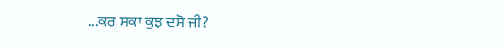...ਕਰ ਸਕਾ ਕੁਝ ਦਸੋ ਜੀ?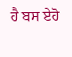ਹੈ ਬਸ ਏਹੋ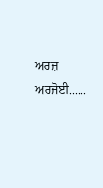ਅਰਜ਼ ਅਰਜੋਈ......